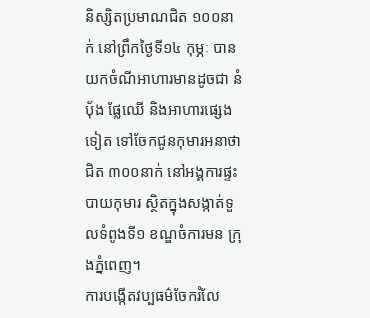និស្សិតប្រមាណជិត ១០០នាក់ នៅព្រឹកថ្ងៃទី១៤ កុម្ភៈ បានយកចំណីអាហារមានដូចជា នំបុ័ង ផ្លែឈើ និងអាហារផ្សេងទៀត ទៅចែកជូនកុមារអនាថាជិត ៣០០នាក់ នៅអង្គការផ្ទះបាយកុមារ ស្ថិតក្នុងសង្កាត់ទួលទំពូងទី១ ខណ្ឌចំការមន ក្រុងភ្នំពេញ។
ការបង្កើតវប្បធម៌ចែករំលែ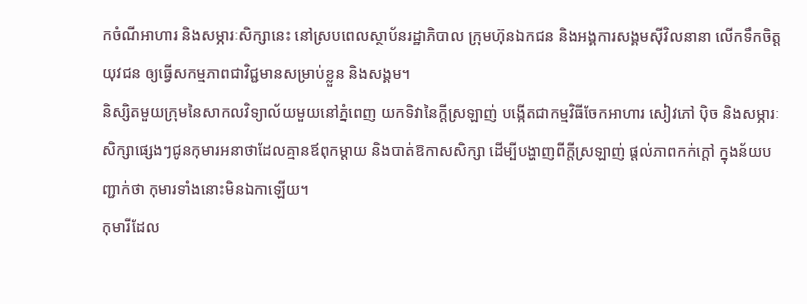កចំណីអាហារ និងសម្ភារៈសិក្សានេះ នៅស្របពេលស្ថាប័នរដ្ឋាភិបាល ក្រុមហ៊ុនឯកជន និងអង្គការសង្គមស៊ីវិលនានា លើកទឹកចិត្តយុវជន ឲ្យធ្វើសកម្មភាពជាវិជ្ជមានសម្រាប់ខ្លួន និងសង្គម។
និស្សិតមួយក្រុមនៃសាកលវិទ្យាល័យមួយនៅភ្នំពេញ យកទិវានៃក្តីស្រឡាញ់ បង្កើតជាកម្មវិធីចែកអាហារ សៀវភៅ ប៉ិច និងសម្ភារៈសិក្សាផ្សេងៗជូនកុមារអនាថាដែលគ្មានឪពុកម្ដាយ និងបាត់ឱកាសសិក្សា ដើម្បីបង្ហាញពីក្តីស្រឡាញ់ ផ្តល់ភាពកក់ក្តៅ ក្នុងន័យបញ្ជាក់ថា កុមារទាំងនោះមិនឯកាឡើយ។
កុមារីដែល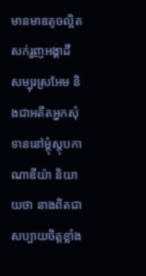មានមាឌតូចល្អិត សក់រួញអង្គាដី សម្បុរស្រអែម និងជាអតីតអ្នកសុំទាននៅម្តុំស្តុបកាណាឌីយ៉ា និយាយថា នាងពិតជាសប្បាយចិត្តខ្លាំង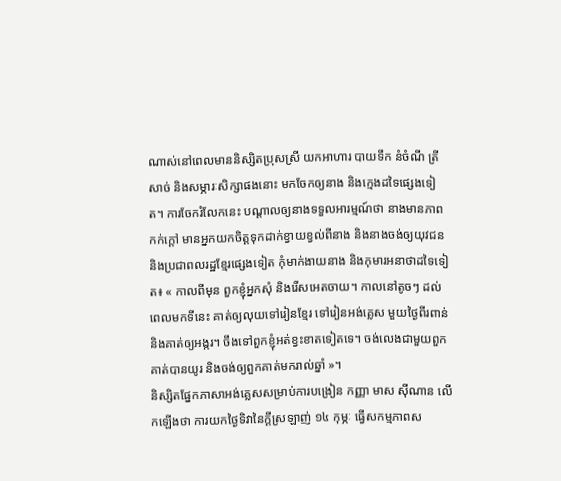ណាស់នៅពេលមាននិស្សិតប្រុសស្រី យកអាហារ បាយទឹក នំចំណី ត្រីសាច់ និងសម្ភារៈសិក្សាផងនោះ មកចែកឲ្យនាង និងក្មេងដទៃផ្សេងទៀត។ ការចែករំលែកនេះ បណ្ដាលឲ្យនាងទទួលអារម្មណ៍ថា នាងមានភាពកក់ក្តៅ មានអ្នកយកចិត្តទុកដាក់ខ្វាយខ្វល់ពីនាង និងនាងចង់ឲ្យយុវជន និងប្រជាពលរដ្ឋខ្មែរផ្សេងទៀត កុំមាក់ងាយនាង និងកុមារអនាថាដទៃទៀត៖ « កាលពីមុន ពួកខ្ញុំអ្នកសុំ និងរើសអេតចាយ។ កាលនៅតូចៗ ដល់ពេលមកទីនេះ គាត់ឲ្យលុយទៅរៀនខ្មែរ ទៅរៀនអង់គ្លេស មួយថ្ងៃពីរពាន់ និងគាត់ឲ្យអង្ករ។ ចឹងទៅពួកខ្ញុំអត់ខ្វះខាតទៀតទេ។ ចង់លេងជាមួយពួកគាត់បានយូរ និងចង់ឲ្យពួកគាត់មករាល់ឆ្នាំ »។
និស្សិតផ្នែកភាសាអង់គ្លេសសម្រាប់ការបង្រៀន កញ្ញា មាស ស៊ីណាន លើកឡើងថា ការយកថ្ងៃទិវានៃក្តីស្រឡាញ់ ១៤ កុម្ភៈ ធ្វើសកម្មភាពស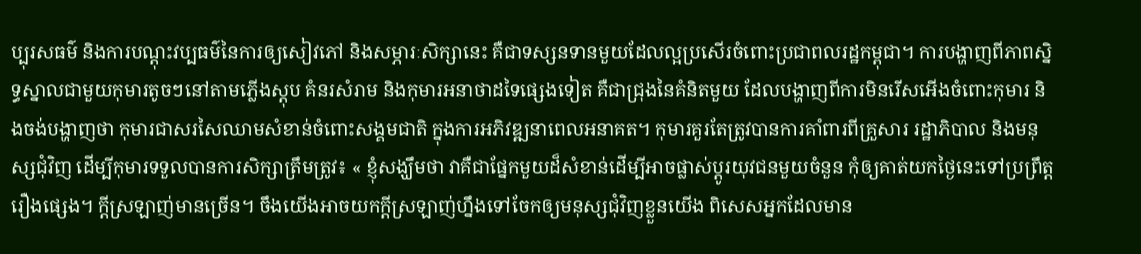ប្បុរសធម៌ និងការបណ្ដុះវប្បធម៌នៃការឲ្យសៀវភៅ និងសម្ភារៈសិក្សានេះ គឺជាទស្សនទានមួយដែលល្អប្រសើរចំពោះប្រជាពលរដ្ឋកម្ពុជា។ ការបង្ហាញពីភាពស្និទ្ធស្នាលជាមួយកុមារតូចៗនៅតាមភ្លើងស្តុប គំនរសំរាម និងកុមារអនាថាដទៃផ្សេងទៀត គឺជាជ្រុងនៃគំនិតមួយ ដែលបង្ហាញពីការមិនរើសអើងចំពោះកុមារ និងចង់បង្ហាញថា កុមារជាសរសៃឈាមសំខាន់ចំពោះសង្គមជាតិ ក្នុងការអភិវឌ្ឍនាពេលអនាគត។ កុមារគួរតែត្រូវបានការគាំពារពីគ្រួសារ រដ្ឋាភិបាល និងមនុស្សជុំវិញ ដើម្បីកុមារទទួលបានការសិក្សាត្រឹមត្រូវ៖ « ខ្ញុំសង្ឃឹមថា វាគឺជាផ្នែកមួយដ៏សំខាន់ដើម្បីអាចផ្លាស់ប្ដូរយុវជនមួយចំនួន កុំឲ្យគាត់យកថ្ងៃនេះទៅប្រព្រឹត្តរឿងផ្សេង។ ក្តីស្រឡាញ់មានច្រើន។ ចឹងយើងអាចយកក្តីស្រឡាញ់ហ្នឹងទៅចែកឲ្យមនុស្សជុំវិញខ្លួនយើង ពិសេសអ្នកដែលមាន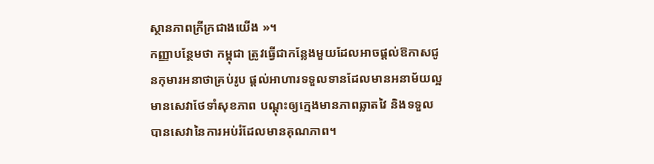ស្ថានភាពក្រីក្រជាងយើង »។
កញ្ញាបន្ថែមថា កម្ពុជា ត្រូវធ្វើជាកន្លែងមួយដែលអាចផ្តល់ឱកាសជូនកុមារអនាថាគ្រប់រូប ផ្តល់អាហារទទួលទានដែលមានអនាម័យល្អ មានសេវាថែទាំសុខភាព បណ្ដុះឲ្យក្មេងមានភាពឆ្លាតវៃ និងទទួលបានសេវានៃការអប់រំដែលមានគុណភាព។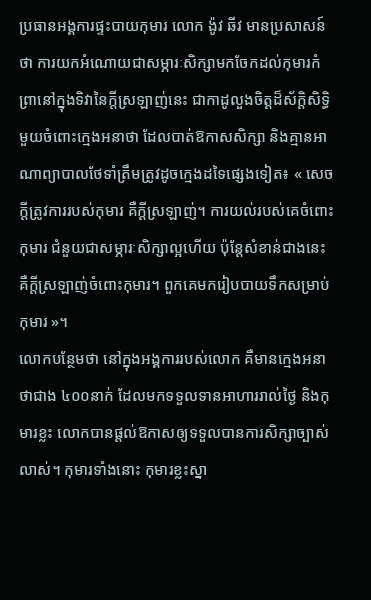ប្រធានអង្គការផ្ទះបាយកុមារ លោក ង៉ូវ ឆីវ មានប្រសាសន៍ថា ការយកអំណោយជាសម្ភារៈសិក្សាមកចែកដល់កុមារកំព្រានៅក្នុងទិវានៃក្តីស្រឡាញ់នេះ ជាកាដូលួងចិត្តដ៏ស័ក្ដិសិទ្ធិមួយចំពោះក្មេងអនាថា ដែលបាត់ឱកាសសិក្សា និងគ្មានអាណាព្យាបាលថែទាំត្រឹមត្រូវដូចក្មេងដទៃផ្សេងទៀត៖ « សេចក្តីត្រូវការរបស់កុមារ គឺក្តីស្រឡាញ់។ ការយល់របស់គេចំពោះកុមារ ជំនួយជាសម្ភារៈសិក្សាល្អហើយ ប៉ុន្តែសំខាន់ជាងនេះ គឺក្តីស្រឡាញ់ចំពោះកុមារ។ ពួកគេមករៀបបាយទឹកសម្រាប់កុមារ »។
លោកបន្ថែមថា នៅក្នុងអង្គការរបស់លោក គឺមានក្មេងអនាថាជាង ៤០០នាក់ ដែលមកទទួលទានអាហាររាល់ថ្ងៃ និងកុមារខ្លះ លោកបានផ្តល់ឱកាសឲ្យទទួលបានការសិក្សាច្បាស់លាស់។ កុមារទាំងនោះ កុមារខ្លះស្នា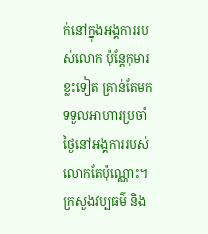ក់នៅក្នុងអង្គការរបស់លោក ប៉ុន្តែកុមារខ្លះទៀត គ្រាន់តែមកទទួលអាហារប្រចាំថ្ងៃនៅអង្គការរបស់លោកតែប៉ុណ្ណោះ។
ក្រសួងវប្បធម៌ និង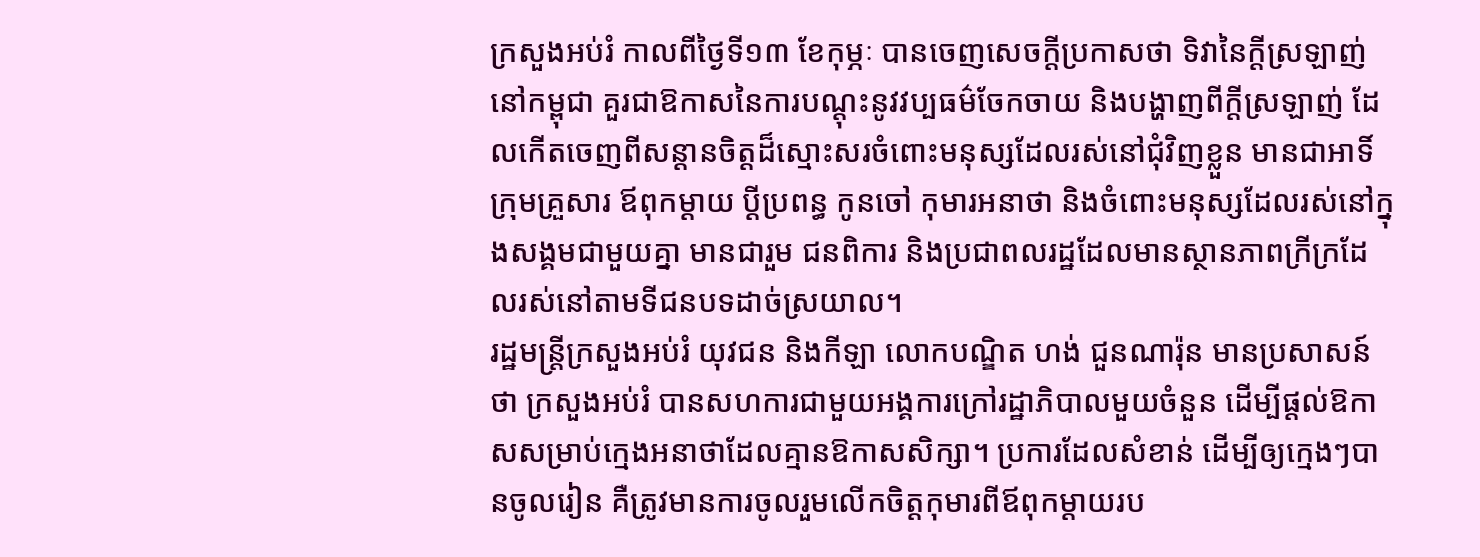ក្រសួងអប់រំ កាលពីថ្ងៃទី១៣ ខែកុម្ភៈ បានចេញសេចក្តីប្រកាសថា ទិវានៃក្ដីស្រឡាញ់នៅកម្ពុជា គួរជាឱកាសនៃការបណ្ដុះនូវវប្បធម៌ចែកចាយ និងបង្ហាញពីក្តីស្រឡាញ់ ដែលកើតចេញពីសន្តានចិត្តដ៏ស្មោះសរចំពោះមនុស្សដែលរស់នៅជុំវិញខ្លួន មានជាអាទិ៍ ក្រុមគ្រួសារ ឪពុកម្ដាយ ប្ដីប្រពន្ធ កូនចៅ កុមារអនាថា និងចំពោះមនុស្សដែលរស់នៅក្នុងសង្គមជាមួយគ្នា មានជារួម ជនពិការ និងប្រជាពលរដ្ឋដែលមានស្ថានភាពក្រីក្រដែលរស់នៅតាមទីជនបទដាច់ស្រយាល។
រដ្ឋមន្ត្រីក្រសួងអប់រំ យុវជន និងកីឡា លោកបណ្ឌិត ហង់ ជួនណារ៉ុន មានប្រសាសន៍ថា ក្រសួងអប់រំ បានសហការជាមួយអង្គការក្រៅរដ្ឋាភិបាលមួយចំនួន ដើម្បីផ្តល់ឱកាសសម្រាប់ក្មេងអនាថាដែលគ្មានឱកាសសិក្សា។ ប្រការដែលសំខាន់ ដើម្បីឲ្យក្មេងៗបានចូលរៀន គឺត្រូវមានការចូលរួមលើកចិត្តកុមារពីឪពុកម្តាយរប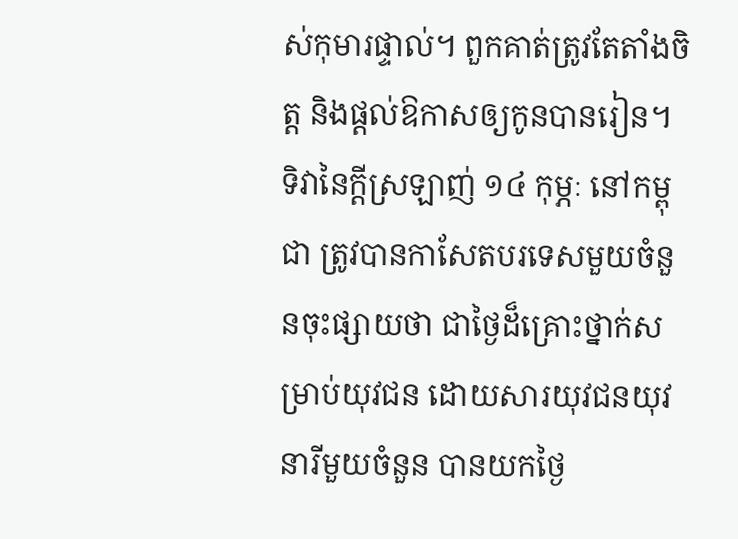ស់កុមារផ្ទាល់។ ពួកគាត់ត្រូវតែតាំងចិត្ត និងផ្តល់ឱកាសឲ្យកូនបានរៀន។
ទិវានៃក្តីស្រឡាញ់ ១៤ កុម្ភៈ នៅកម្ពុជា ត្រូវបានកាសែតបរទេសមួយចំនួនចុះផ្សាយថា ជាថ្ងៃដ៏គ្រោះថ្នាក់សម្រាប់យុវជន ដោយសារយុវជនយុវនារីមួយចំនួន បានយកថ្ងៃ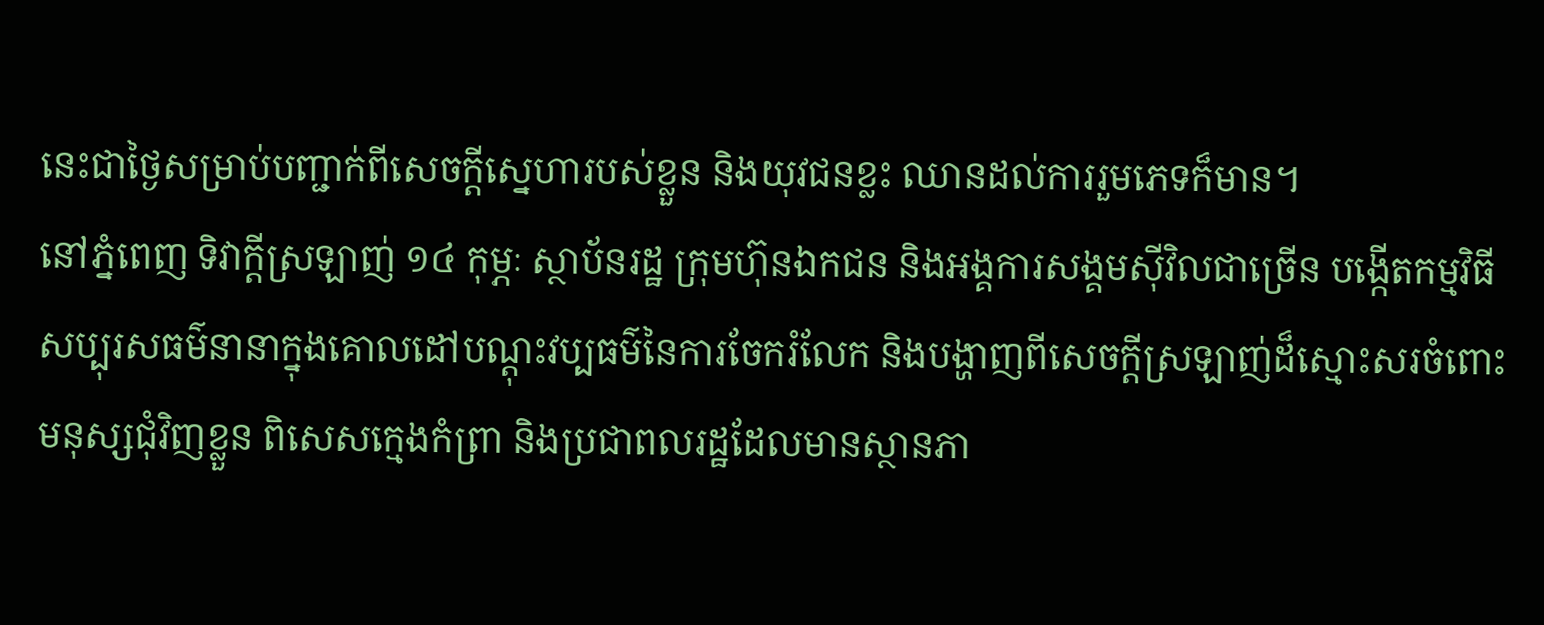នេះជាថ្ងៃសម្រាប់បញ្ជាក់ពីសេចក្តីស្នេហារបស់ខ្លួន និងយុវជនខ្លះ ឈានដល់ការរួមភេទក៏មាន។
នៅភ្នំពេញ ទិវាក្តីស្រឡាញ់ ១៤ កុម្ភៈ ស្ថាប័នរដ្ឋ ក្រុមហ៊ុនឯកជន និងអង្គការសង្គមស៊ីវិលជាច្រើន បង្កើតកម្មវិធីសប្បុរសធម៌នានាក្នុងគោលដៅបណ្ដុះវប្បធម៌នៃការចែករំលែក និងបង្ហាញពីសេចក្តីស្រឡាញ់ដ៏ស្មោះសរចំពោះមនុស្សជុំវិញខ្លួន ពិសេសក្មេងកំព្រា និងប្រជាពលរដ្ឋដែលមានស្ថានភា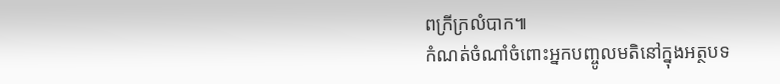ពក្រីក្រលំបាក៕
កំណត់ចំណាំចំពោះអ្នកបញ្ចូលមតិនៅក្នុងអត្ថបទ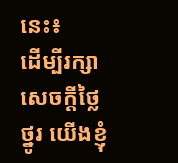នេះ៖
ដើម្បីរក្សាសេចក្ដីថ្លៃថ្នូរ យើងខ្ញុំ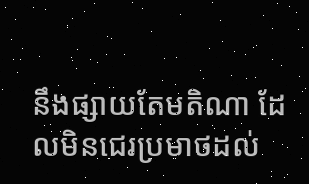នឹងផ្សាយតែមតិណា ដែលមិនជេរប្រមាថដល់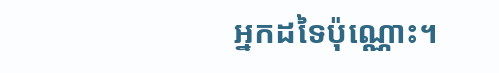អ្នកដទៃប៉ុណ្ណោះ។